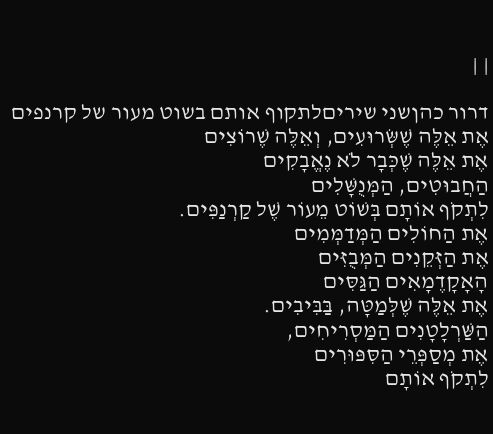| |

דרור כהןשני שיריםלתקוף אותם בשוט מעור של קרנפים
אֶת אֵלֶּה שֶׁשְּׂרוּעִים, וְאֵלֶּה שֶׁרוֹצִים
אֶת אֵלֶּה שֶׁכְּבָר לֹא נֶאֱבָקִים
הַחֲבוּטִים, הַמְּנֻשָּׁלִים
לִתְקֹף אוֹתָם בְּשׁוֹט מֵעוֹר שֶׁל קַרְנַפִּים.
אֶת הַחוֹלִים הַמְּדַמְּמִים
אֶת הַזְּקֵנִים הַמְּבֻזִּים
הָאָקָדֶמָאִים הַגַּסִּים
אֶת אֵלֶּה שֶׁלְּמַטָּה, בַּבִּיבִים.
הַשַּׁרְלָטָנִים הַמַּסְרִיחִים,
אֶת מְסַפְּרֵי הַסִּפּוּרִים
לִתְקֹף אוֹתָם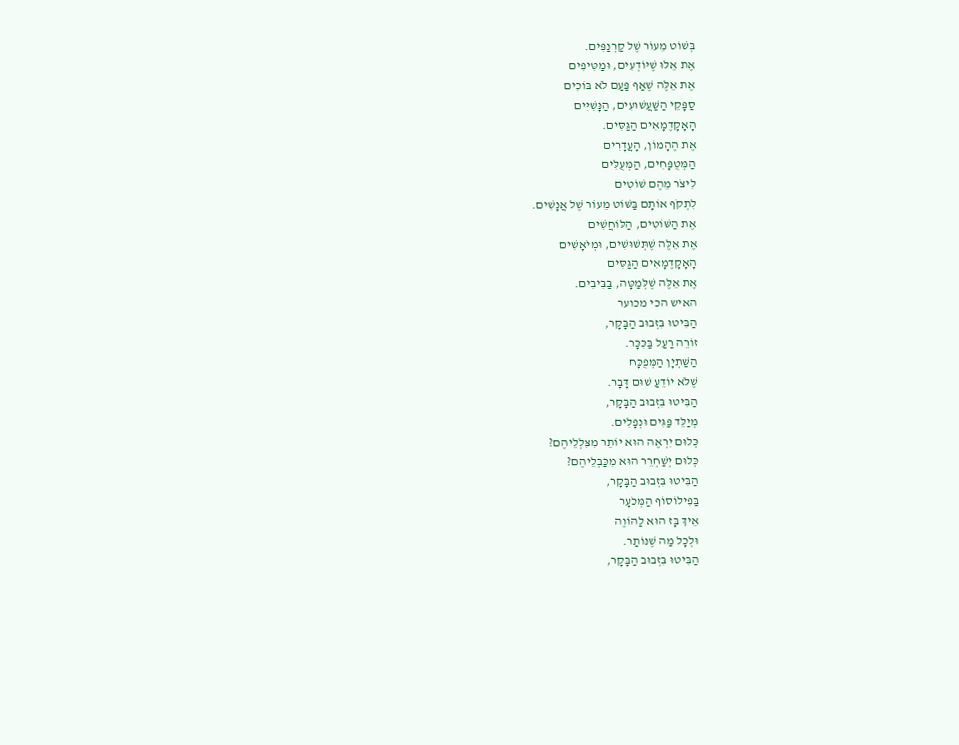בְּשׁוֹט מֵעוֹר שֶׁל קַרְנַפִּים.
אֶת אֵלּוּ שֶׁיּוֹדְעִים, וּמַטִּיפִים
אֶת אֵלֶּה שֶׁאַף פַּעַם לֹא בּוֹכִים
סַפָּקֵי הַשַּׁעֲשׁוּעִים, הַנָּשִׁיִּים
הָאָקָדֶמָאִים הַגַּסִּים.
אֶת הֶהָמוֹן, הָעֲדָרִים
הַמְּטֻפָּחִים, הַמְּעֻלִּים
לִיצֹר מֵהֶם שׁוֹטִים
לִתְקֹף אוֹתָם בַּשּׁוֹט מֵעוֹר שֶׁל אֲנָשִׁים.
אֶת הַשּׁוֹטִים, הַלּוֹחֲשִׁים
אֶת אֵלֶּה שֶׁתְּשׁוּשִׁים, וּמְיֹאָשִׁים
הָאָקָדֶמָאִים הַגַּסִּים
אֶת אֵלֶּה שֶׁלְּמַטָּה, בַּבִּיבִים.
האיש הכי מכוער
הַבִּיטוּ בִּזְבוּב הַבָּקָר,
זוֹרֵה רַעַל בַּכִּכָּר.
הַשַּׁתְיָן הַמְּפֻכָּח
שֶׁלֹּא יוֹדֵעַ שׁוּם דָּבָר.
הַבִּיטוּ בִּזְבוּב הַבָּקָר,
מְיַלֵּד פַּגִּים וּנְפָלִים.
כְּלוּם יִרְאֶה הוּא יוֹתֵר מִצִּלְלֵיהֶם?
כְּלוּם יְשַׁחְרֵר הוּא מִכַּבְלֵיהֶם?
הַבִּיטוּ בִּזְבוּב הַבָּקָר,
בַּפִילוֹסוֹף הַמְּכֹעָר
אֵיךְ בָּז הוּא לַהוֹוֶה
וּלְכָל מַה שֶׁנּוֹתַר.
הַבִּיטוּ בִּזְבוּב הַבָּקָר,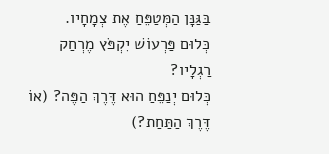בַּגַּנָּן הַמְּטַפֵּחַ אֶת צְמָחָיו.
כְּלוּם פַּרְעוֹשׁ יִקְפֹּץ מֶרְחַק רַגְלָיו?
כְּלוּם יְנַפֵּחַ הוּא דֶּרֶךְ הַפֶּה? (אוֹ דֶּרֶךְ הַתַּחַת?)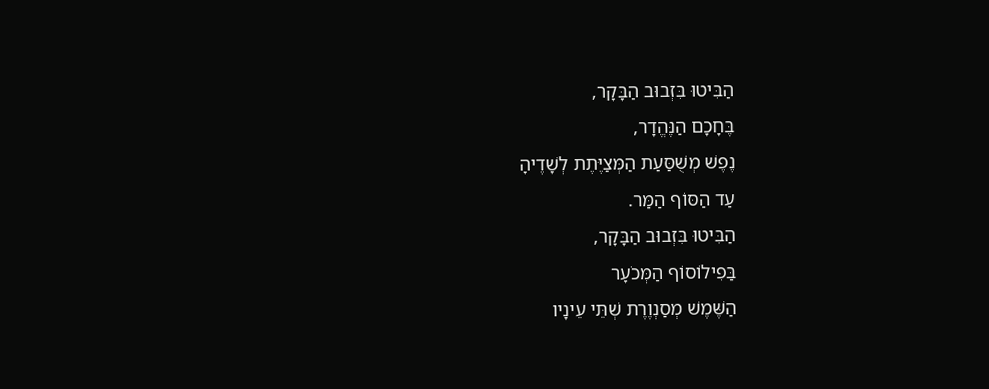הַבִּיטוּ בִּזְבוּב הַבָּקָר,
בֶּחָכָם הַנֶּהֱדָר,
נֶפֶשׁ מְשֻׁסַּעַת הַמְּצַיֶּתֶת לְשָׁדֶיהָ
עַד הַסּוֹף הַמַּר.
הַבִּיטוּ בִּזְבוּב הַבָּקָר,
בַּפִילוֹסוֹף הַמְּכֹעָר
הַשֶּׁמֶשׁ מְסַנְוֶרֶת שְׁתֵּי עֵינָיו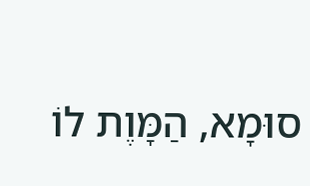סוּמָא, הַמָּוֶת לוֹ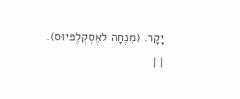יָקָר. (מִנְחָה לאֶסְקְלֶפּיוּס).
| |